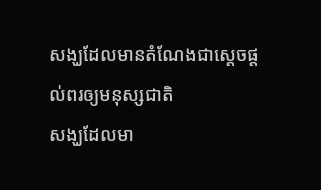សង្ឃដែលមានតំណែងជាស្ដេចផ្ដល់ពរឲ្យមនុស្សជាតិ
សង្ឃដែលមា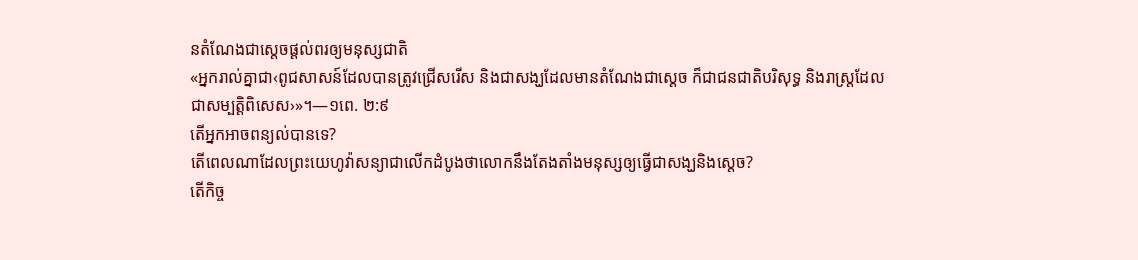នតំណែងជាស្តេចផ្ដល់ពរឲ្យមនុស្សជាតិ
«អ្នករាល់គ្នាជា‹ពូជសាសន៍ដែលបានត្រូវជ្រើសរើស និងជាសង្ឃដែលមានតំណែងជាស្តេច ក៏ជាជនជាតិបរិសុទ្ធ និងរាស្ត្រដែលជាសម្បត្ដិពិសេស›»។—១ពេ. ២:៩
តើអ្នកអាចពន្យល់បានទេ?
តើពេលណាដែលព្រះយេហូវ៉ាសន្យាជាលើកដំបូងថាលោកនឹងតែងតាំងមនុស្សឲ្យធ្វើជាសង្ឃនិងស្តេច?
តើកិច្ច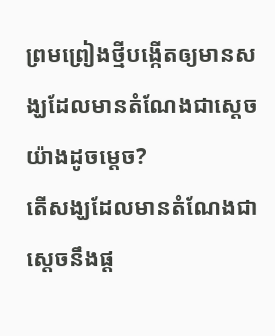ព្រមព្រៀងថ្មីបង្កើតឲ្យមានសង្ឃដែលមានតំណែងជាស្តេចយ៉ាងដូចម្ដេច?
តើសង្ឃដែលមានតំណែងជាស្តេចនឹងផ្ដ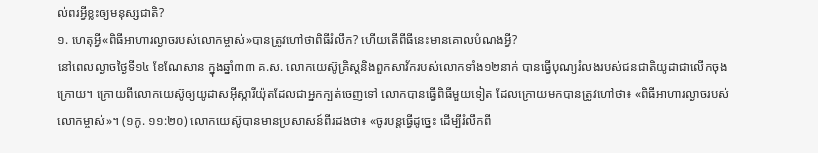ល់ពរអ្វីខ្លះឲ្យមនុស្សជាតិ?
១. ហេតុអ្វី«ពិធីអាហារល្ងាចរបស់លោកម្ចាស់»បានត្រូវហៅថាពិធីរំលឹក? ហើយតើពីធីនេះមានគោលបំណងអ្វី?
នៅពេលល្ងាចថ្ងៃទី១៤ ខែណែសាន ក្នុងឆ្នាំ៣៣ គ.ស. លោកយេស៊ូគ្រិស្តនិងពួកសាវ័ករបស់លោកទាំង១២នាក់ បានធ្វើបុណ្យរំលងរបស់ជនជាតិយូដាជាលើកចុងក្រោយ។ ក្រោយពីលោកយេស៊ូឲ្យយូដាសអ៊ីស្ការីយ៉ុតដែលជាអ្នកក្បត់ចេញទៅ លោកបានធ្វើពិធីមួយទៀត ដែលក្រោយមកបានត្រូវហៅថា៖ «ពិធីអាហារល្ងាចរបស់លោកម្ចាស់»។ (១កូ. ១១:២០) លោកយេស៊ូបានមានប្រសាសន៍ពីរដងថា៖ «ចូរបន្តធ្វើដូច្នេះ ដើម្បីរំលឹកពី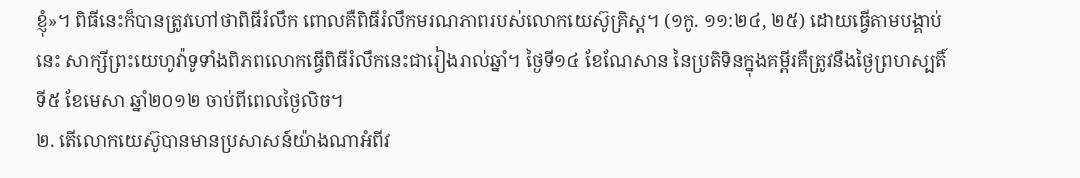ខ្ញុំ»។ ពិធីនេះក៏បានត្រូវហៅថាពិធីរំលឹក ពោលគឺពិធីរំលឹកមរណភាពរបស់លោកយេស៊ូគ្រិស្ត។ (១កូ. ១១:២៤, ២៥) ដោយធ្វើតាមបង្គាប់នេះ សាក្សីព្រះយេហូវ៉ាទូទាំងពិភពលោកធ្វើពិធីរំលឹកនេះជារៀងរាល់ឆ្នាំ។ ថ្ងៃទី១៤ ខែណែសាន នៃប្រតិទិនក្នុងគម្ពីរគឺត្រូវនឹងថ្ងៃព្រហស្បតិ៍ ទី៥ ខែមេសា ឆ្នាំ២០១២ ចាប់ពីពេលថ្ងៃលិច។
២. តើលោកយេស៊ូបានមានប្រសាសន៍យ៉ាងណាអំពីវ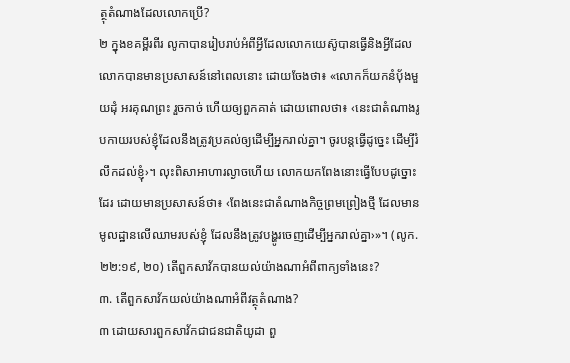ត្ថុតំណាងដែលលោកប្រើ?
២ ក្នុងខគម្ពីរពីរ លូកាបានរៀបរាប់អំពីអ្វីដែលលោកយេស៊ូបានធ្វើនិងអ្វីដែលលោកបានមានប្រសាសន៍នៅពេលនោះ ដោយចែងថា៖ «លោកក៏យកនំប៉័ងមួយដុំ អរគុណព្រះ រួចកាច់ ហើយឲ្យពួកគាត់ ដោយពោលថា៖ ‹នេះជាតំណាងរូបកាយរបស់ខ្ញុំដែលនឹងត្រូវប្រគល់ឲ្យដើម្បីអ្នករាល់គ្នា។ ចូរបន្តធ្វើដូច្នេះ ដើម្បីរំលឹកដល់ខ្ញុំ›។ លុះពិសាអាហារល្ងាចហើយ លោកយកពែងនោះធ្វើបែបដូច្នោះដែរ ដោយមានប្រសាសន៍ថា៖ ‹ពែងនេះជាតំណាងកិច្ចព្រមព្រៀងថ្មី ដែលមានមូលដ្ឋានលើឈាមរបស់ខ្ញុំ ដែលនឹងត្រូវបង្ហូរចេញដើម្បីអ្នករាល់គ្នា›»។ (លូក. ២២:១៩, ២០) តើពួកសាវ័កបានយល់យ៉ាងណាអំពីពាក្យទាំងនេះ?
៣. តើពួកសាវ័កយល់យ៉ាងណាអំពីវត្ថុតំណាង?
៣ ដោយសារពួកសាវ័កជាជនជាតិយូដា ពួ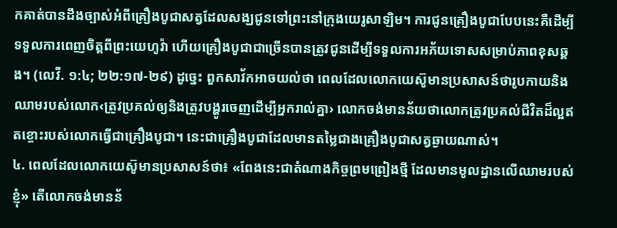កគាត់បានដឹងច្បាស់អំពីគ្រឿងបូជាសត្វដែលសង្ឃជូនទៅព្រះនៅក្រុងយេរូសាឡិម។ ការជូនគ្រឿងបូជាបែបនេះគឺដើម្បីទទួលការពេញចិត្តពីព្រះយេហូវ៉ា ហើយគ្រឿងបូជាជាច្រើនបានត្រូវជូនដើម្បីទទួលការអភ័យទោសសម្រាប់ភាពខុសឆ្គង។ (លេវី. ១:៤; ២២:១៧-២៩) ដូច្នេះ ពួកសាវ័កអាចយល់ថា ពេលដែលលោកយេស៊ូមានប្រសាសន៍ថារូបកាយនិង ឈាមរបស់លោក‹ត្រូវប្រគល់ឲ្យនិងត្រូវបង្ហូរចេញដើម្បីអ្នករាល់គ្នា› លោកចង់មានន័យថាលោកត្រូវប្រគល់ជីវិតដ៏ល្អឥតខ្ចោះរបស់លោកធ្វើជាគ្រឿងបូជា។ នេះជាគ្រឿងបូជាដែលមានតម្លៃជាងគ្រឿងបូជាសត្វឆ្ងាយណាស់។
៤. ពេលដែលលោកយេស៊ូមានប្រសាសន៍ថា៖ «ពែងនេះជាតំណាងកិច្ចព្រមព្រៀងថ្មី ដែលមានមូលដ្ឋានលើឈាមរបស់ខ្ញុំ» តើលោកចង់មានន័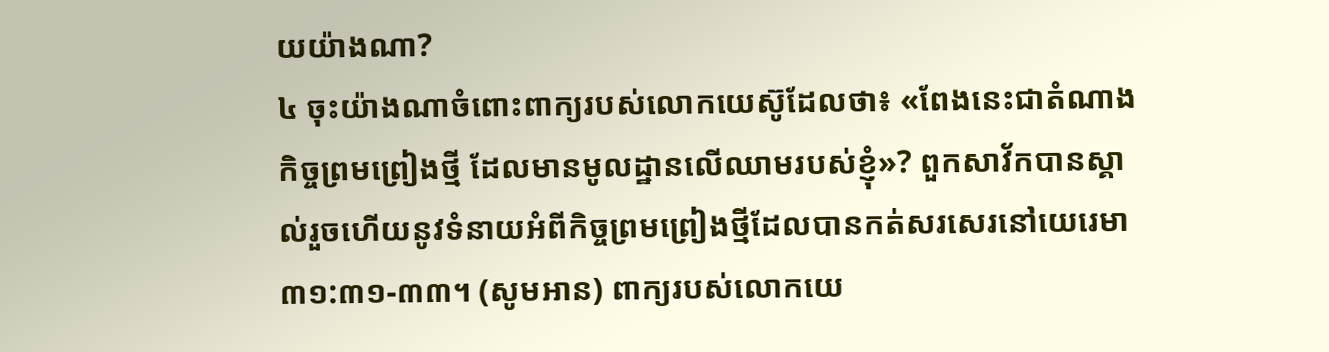យយ៉ាងណា?
៤ ចុះយ៉ាងណាចំពោះពាក្យរបស់លោកយេស៊ូដែលថា៖ «ពែងនេះជាតំណាងកិច្ចព្រមព្រៀងថ្មី ដែលមានមូលដ្ឋានលើឈាមរបស់ខ្ញុំ»? ពួកសាវ័កបានស្គាល់រួចហើយនូវទំនាយអំពីកិច្ចព្រមព្រៀងថ្មីដែលបានកត់សរសេរនៅយេរេមា ៣១:៣១-៣៣។ (សូមអាន) ពាក្យរបស់លោកយេ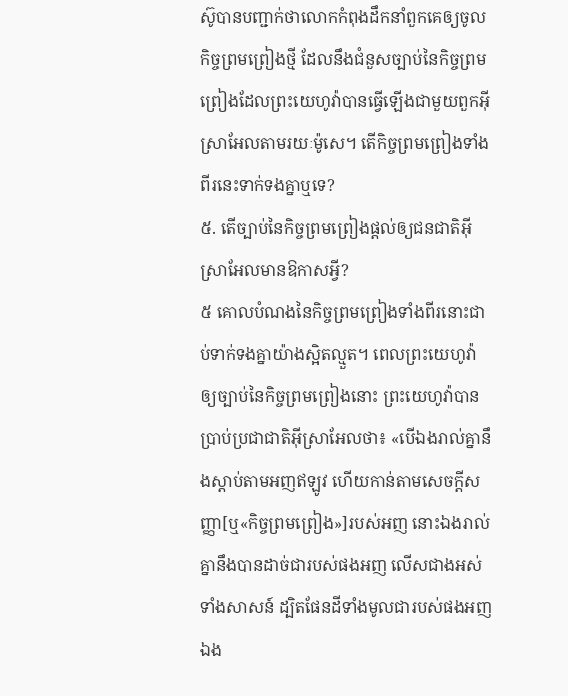ស៊ូបានបញ្ជាក់ថាលោកកំពុងដឹកនាំពួកគេឲ្យចូលកិច្ចព្រមព្រៀងថ្មី ដែលនឹងជំនួសច្បាប់នៃកិច្ចព្រមព្រៀងដែលព្រះយេហូវ៉ាបានធ្វើឡើងជាមួយពួកអ៊ីស្រាអែលតាមរយៈម៉ូសេ។ តើកិច្ចព្រមព្រៀងទាំងពីរនេះទាក់ទងគ្នាឬទេ?
៥. តើច្បាប់នៃកិច្ចព្រមព្រៀងផ្ដល់ឲ្យជនជាតិអ៊ីស្រាអែលមានឱកាសអ្វី?
៥ គោលបំណងនៃកិច្ចព្រមព្រៀងទាំងពីរនោះជាប់ទាក់ទងគ្នាយ៉ាងស្អិតល្មួត។ ពេលព្រះយេហូវ៉ាឲ្យច្បាប់នៃកិច្ចព្រមព្រៀងនោះ ព្រះយេហូវ៉ាបានប្រាប់ប្រជាជាតិអ៊ីស្រាអែលថា៖ «បើឯងរាល់គ្នានឹងស្ដាប់តាមអញឥឡូវ ហើយកាន់តាមសេចក្ដីសញ្ញា[ឬ«កិច្ចព្រមព្រៀង»]របស់អញ នោះឯងរាល់គ្នានឹងបានដាច់ជារបស់ផងអញ លើសជាងអស់ទាំងសាសន៍ ដ្បិតផែនដីទាំងមូលជារបស់ផងអញ ឯង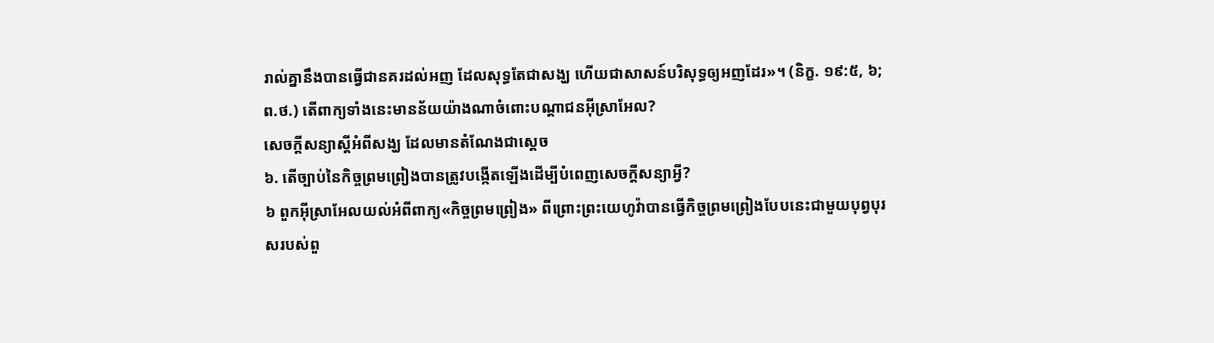រាល់គ្នានឹងបានធ្វើជានគរដល់អញ ដែលសុទ្ធតែជាសង្ឃ ហើយជាសាសន៍បរិសុទ្ធឲ្យអញដែរ»។ (និក្ខ. ១៩:៥, ៦; ព.ថ.) តើពាក្យទាំងនេះមានន័យយ៉ាងណាចំពោះបណ្ដាជនអ៊ីស្រាអែល?
សេចក្ដីសន្យាស្តីអំពីសង្ឃ ដែលមានតំណែងជាស្តេច
៦. តើច្បាប់នៃកិច្ចព្រមព្រៀងបានត្រូវបង្កើតឡើងដើម្បីបំពេញសេចក្ដីសន្យាអ្វី?
៦ ពួកអ៊ីស្រាអែលយល់អំពីពាក្យ«កិច្ចព្រមព្រៀង» ពីព្រោះព្រះយេហូវ៉ាបានធ្វើកិច្ចព្រមព្រៀងបែបនេះជាមួយបុព្វបុរសរបស់ពួ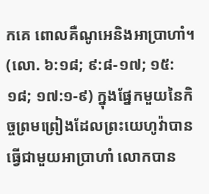កគេ ពោលគឺណូអេនិងអាប្រាហាំ។ (លោ. ៦:១៨; ៩:៨-១៧; ១៥:១៨; ១៧:១-៩) ក្នុងផ្នែកមួយនៃកិច្ចព្រមព្រៀងដែលព្រះយេហូវ៉ាបានធ្វើជាមួយអាប្រាហាំ លោកបាន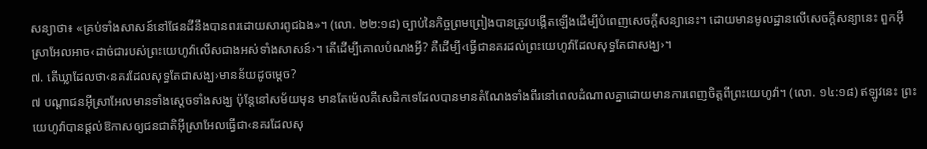សន្យាថា៖ «គ្រប់ទាំងសាសន៍នៅផែនដីនឹងបានពរដោយសារពូជឯង»។ (លោ. ២២:១៨) ច្បាប់នៃកិច្ចព្រមព្រៀងបានត្រូវបង្កើតឡើងដើម្បីបំពេញសេចក្ដីសន្យានេះ។ ដោយមានមូលដ្ឋានលើសេចក្ដីសន្យានេះ ពួកអ៊ីស្រាអែលអាច‹ដាច់ជារបស់ព្រះយេហូវ៉ាលើសជាងអស់ទាំងសាសន៍›។ តើដើម្បីគោលបំណងអ្វី? គឺដើម្បី‹ធ្វើជានគរដល់ព្រះយេហូវ៉ាដែលសុទ្ធតែជាសង្ឃ›។
៧. តើឃ្លាដែលថា‹នគរដែលសុទ្ធតែជាសង្ឃ›មានន័យដូចម្ដេច?
៧ បណ្ដាជនអ៊ីស្រាអែលមានទាំងស្តេចទាំងសង្ឃ ប៉ុន្តែនៅសម័យមុន មានតែម៉េលគីសេដិកទេដែលបានមានតំណែងទាំងពីរនៅពេលដំណាលគ្នាដោយមានការពេញចិត្តពីព្រះយេហូវ៉ា។ (លោ. ១៤:១៨) ឥឡូវនេះ ព្រះយេហូវ៉ាបានផ្ដល់ឱកាសឲ្យជនជាតិអ៊ីស្រាអែលធ្វើជា‹នគរដែលសុ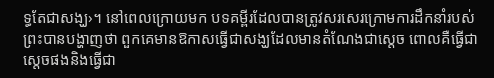ទ្ធតែជាសង្ឃ›។ នៅពេលក្រោយមក បទគម្ពីរដែលបានត្រូវសរសេរក្រោមការដឹកនាំរបស់ព្រះបានបង្ហាញថា ពួកគេមានឱកាសធ្វើជាសង្ឃដែលមានតំណែងជាស្តេច ពោលគឺធ្វើជាស្តេចផងនិងធ្វើជា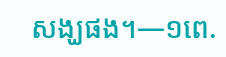សង្ឃផង។—១ពេ.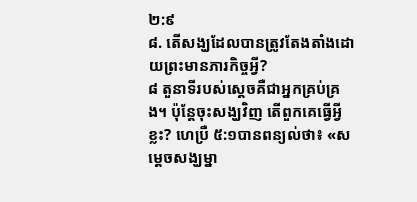២:៩
៨. តើសង្ឃដែលបានត្រូវតែងតាំងដោយព្រះមានភារកិច្ចអ្វី?
៨ តួនាទីរបស់ស្តេចគឺជាអ្នកគ្រប់គ្រង។ ប៉ុន្តែចុះសង្ឃវិញ តើពួកគេធ្វើអ្វីខ្លះ? ហេប្រឺ ៥:១បានពន្យល់ថា៖ «សម្ដេចសង្ឃម្នា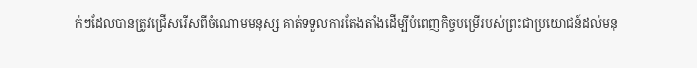ក់ៗដែលបានត្រូវជ្រើសរើសពីចំណោមមនុស្ស គាត់ទទួលការតែងតាំងដើម្បីបំពេញកិច្ចបម្រើរបស់ព្រះជាប្រយោជន៍ដល់មនុ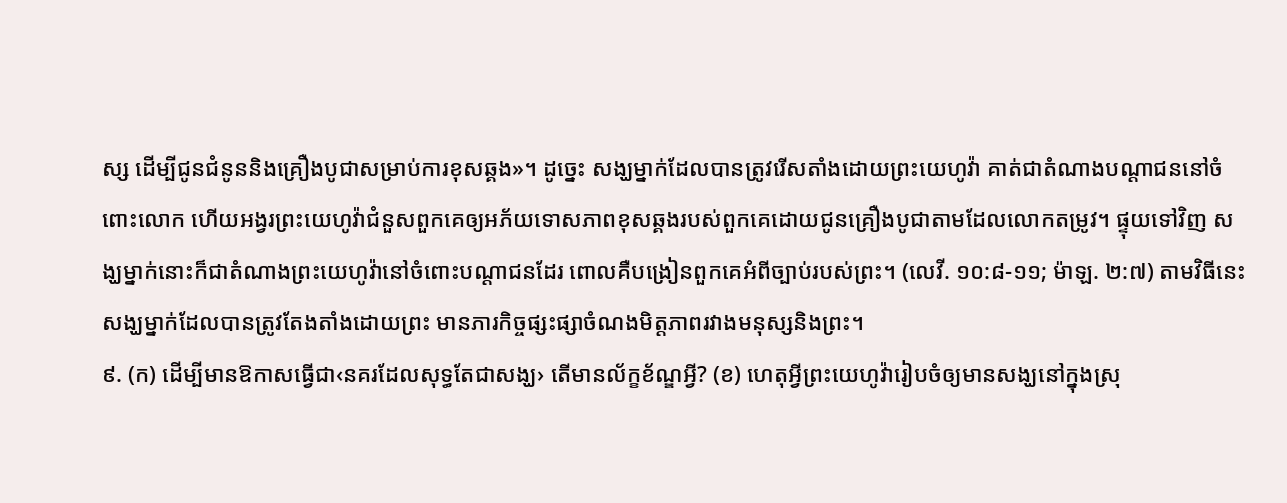ស្ស ដើម្បីជូនជំនូននិងគ្រឿងបូជាសម្រាប់ការខុសឆ្គង»។ ដូច្នេះ សង្ឃម្នាក់ដែលបានត្រូវរើសតាំងដោយព្រះយេហូវ៉ា គាត់ជាតំណាងបណ្ដាជននៅចំពោះលោក ហើយអង្វរព្រះយេហូវ៉ាជំនួសពួកគេឲ្យអភ័យទោសភាពខុសឆ្គងរបស់ពួកគេដោយជូនគ្រឿងបូជាតាមដែលលោកតម្រូវ។ ផ្ទុយទៅវិញ សង្ឃម្នាក់នោះក៏ជាតំណាងព្រះយេហូវ៉ានៅចំពោះបណ្ដាជនដែរ ពោលគឺបង្រៀនពួកគេអំពីច្បាប់របស់ព្រះ។ (លេវី. ១០:៨-១១; ម៉ាឡ. ២:៧) តាមវិធីនេះ សង្ឃម្នាក់ដែលបានត្រូវតែងតាំងដោយព្រះ មានភារកិច្ចផ្សះផ្សាចំណងមិត្តភាពរវាងមនុស្សនិងព្រះ។
៩. (ក) ដើម្បីមានឱកាសធ្វើជា‹នគរដែលសុទ្ធតែជាសង្ឃ› តើមានល័ក្ខខ័ណ្ឌអ្វី? (ខ) ហេតុអ្វីព្រះយេហូវ៉ារៀបចំឲ្យមានសង្ឃនៅក្នុងស្រុ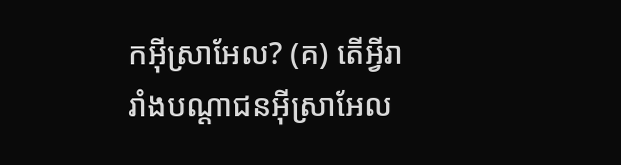កអ៊ីស្រាអែល? (គ) តើអ្វីរារាំងបណ្ដាជនអ៊ីស្រាអែល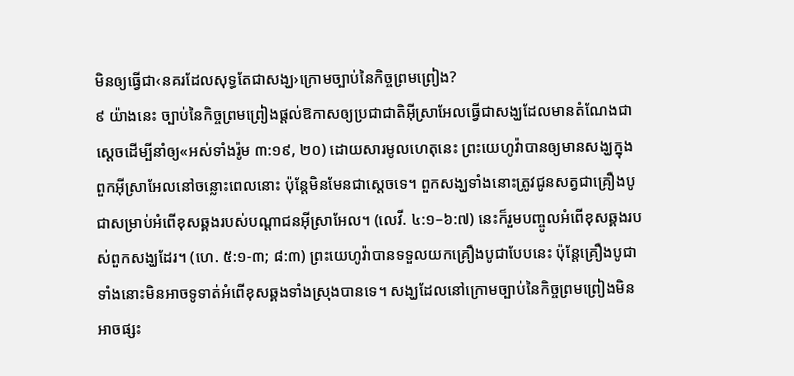មិនឲ្យធ្វើជា‹នគរដែលសុទ្ធតែជាសង្ឃ›ក្រោមច្បាប់នៃកិច្ចព្រមព្រៀង?
៩ យ៉ាងនេះ ច្បាប់នៃកិច្ចព្រមព្រៀងផ្ដល់ឱកាសឲ្យប្រជាជាតិអ៊ីស្រាអែលធ្វើជាសង្ឃដែលមានតំណែងជាស្តេចដើម្បីនាំឲ្យ«អស់ទាំងរ៉ូម ៣:១៩, ២០) ដោយសារមូលហេតុនេះ ព្រះយេហូវ៉ាបានឲ្យមានសង្ឃក្នុងពួកអ៊ីស្រាអែលនៅចន្លោះពេលនោះ ប៉ុន្តែមិនមែនជាស្តេចទេ។ ពួកសង្ឃទាំងនោះត្រូវជូនសត្វជាគ្រឿងបូជាសម្រាប់អំពើខុសឆ្គងរបស់បណ្ដាជនអ៊ីស្រាអែល។ (លេវី. ៤:១–៦:៧) នេះក៏រួមបញ្ចូលអំពើខុសឆ្គងរបស់ពួកសង្ឃដែរ។ (ហេ. ៥:១-៣; ៨:៣) ព្រះយេហូវ៉ាបានទទួលយកគ្រឿងបូជាបែបនេះ ប៉ុន្តែគ្រឿងបូជាទាំងនោះមិនអាចទូទាត់អំពើខុសឆ្គងទាំងស្រុងបានទេ។ សង្ឃដែលនៅក្រោមច្បាប់នៃកិច្ចព្រមព្រៀងមិនអាចផ្សះ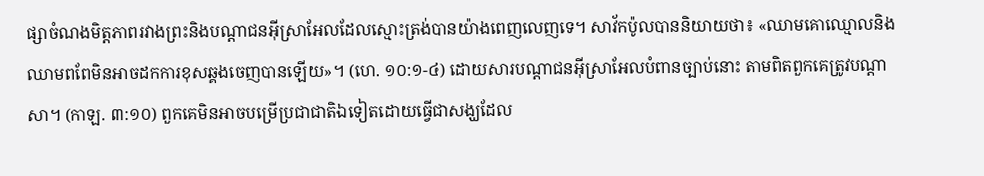ផ្សាចំណងមិត្តភាពរវាងព្រះនិងបណ្ដាជនអ៊ីស្រាអែលដែលស្មោះត្រង់បានយ៉ាងពេញលេញទេ។ សាវ័កប៉ូលបាននិយាយថា៖ «ឈាមគោឈ្មោលនិងឈាមពពែមិនអាចដកការខុសឆ្គងចេញបានឡើយ»។ (ហេ. ១០:១-៤) ដោយសារបណ្ដាជនអ៊ីស្រាអែលបំពានច្បាប់នោះ តាមពិតពួកគេត្រូវបណ្ដាសា។ (កាឡ. ៣:១០) ពួកគេមិនអាចបម្រើប្រជាជាតិឯទៀតដោយធ្វើជាសង្ឃដែល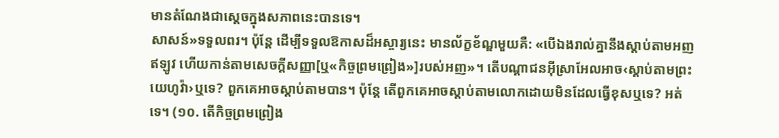មានតំណែងជាស្តេចក្នុងសភាពនេះបានទេ។
សាសន៍»ទទួលពរ។ ប៉ុន្តែ ដើម្បីទទួលឱកាសដ៏អស្ចារ្យនេះ មានល័ក្ខខ័ណ្ឌមួយគឺ: «បើឯងរាល់គ្នានឹងស្ដាប់តាមអញឥឡូវ ហើយកាន់តាមសេចក្ដីសញ្ញា[ឬ«កិច្ចព្រមព្រៀង»]របស់អញ»។ តើបណ្ដាជនអ៊ីស្រាអែលអាច‹ស្ដាប់តាមព្រះយេហូវ៉ា›ឬទេ? ពួកគេអាចស្ដាប់តាមបាន។ ប៉ុន្តែ តើពួកគេអាចស្ដាប់តាមលោកដោយមិនដែលធ្វើខុសឬទេ? អត់ទេ។ (១០. តើកិច្ចព្រមព្រៀង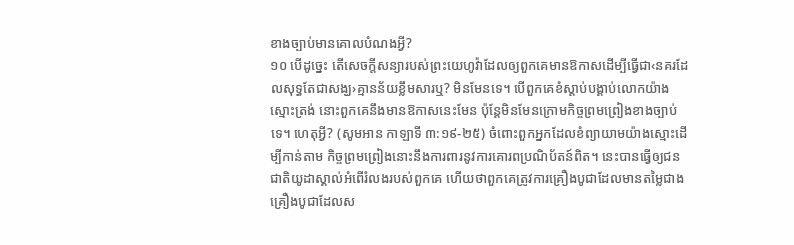ខាងច្បាប់មានគោលបំណងអ្វី?
១០ បើដូច្នេះ តើសេចក្ដីសន្យារបស់ព្រះយេហូវ៉ាដែលឲ្យពួកគេមានឱកាសដើម្បីធ្វើជា‹នគរដែលសុទ្ធតែជាសង្ឃ›គ្មានន័យខ្លឹមសារឬ? មិនមែនទេ។ បើពួកគេខំស្ដាប់បង្គាប់លោកយ៉ាងស្មោះត្រង់ នោះពួកគេនឹងមានឱកាសនេះមែន ប៉ុន្តែមិនមែនក្រោមកិច្ចព្រមព្រៀងខាងច្បាប់ទេ។ ហេតុអ្វី? (សូមអាន កាឡាទី ៣:១៩-២៥) ចំពោះពួកអ្នកដែលខំព្យាយាមយ៉ាងស្មោះដើម្បីកាន់តាម កិច្ចព្រមព្រៀងនោះនឹងការពារនូវការគោរពប្រណិប័តន៍ពិត។ នេះបានធ្វើឲ្យជនជាតិយូដាស្គាល់អំពើរំលងរបស់ពួកគេ ហើយថាពួកគេត្រូវការគ្រឿងបូជាដែលមានតម្លៃជាងគ្រឿងបូជាដែលស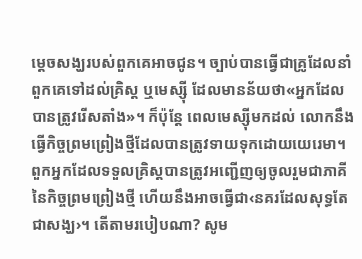ម្ដេចសង្ឃរបស់ពួកគេអាចជូន។ ច្បាប់បានធ្វើជាគ្រូដែលនាំពួកគេទៅដល់គ្រិស្ត ឬមេស្ស៊ី ដែលមានន័យថា«អ្នកដែលបានត្រូវរើសតាំង»។ ក៏ប៉ុន្តែ ពេលមេស្ស៊ីមកដល់ លោកនឹងធ្វើកិច្ចព្រមព្រៀងថ្មីដែលបានត្រូវទាយទុកដោយយេរេមា។ ពួកអ្នកដែលទទួលគ្រិស្តបានត្រូវអញ្ជើញឲ្យចូលរួមជាភាគីនៃកិច្ចព្រមព្រៀងថ្មី ហើយនឹងអាចធ្វើជា‹នគរដែលសុទ្ធតែជាសង្ឃ›។ តើតាមរបៀបណា? សូម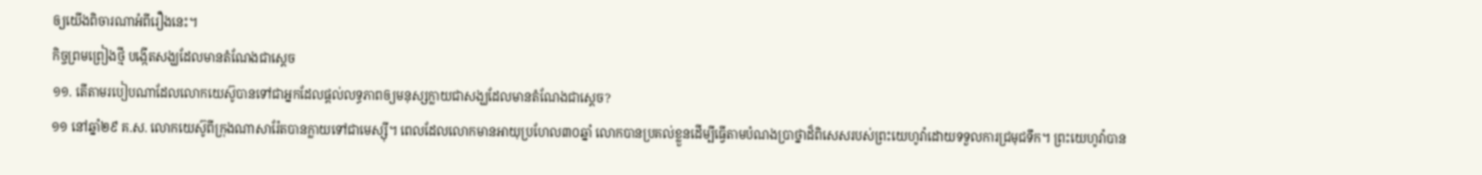ឲ្យយើងពិចារណាអំពីរឿងនេះ។
កិច្ចព្រមព្រៀងថ្មី បង្កើតសង្ឃដែលមានតំណែងជាស្តេច
១១. តើតាមរបៀបណាដែលលោកយេស៊ូបានទៅជាអ្នកដែលផ្ដល់លទ្ធភាពឲ្យមនុស្សក្លាយជាសង្ឃដែលមានតំណែងជាស្តេច?
១១ នៅឆ្នាំ២៩ គ.ស. លោកយេស៊ូពីក្រុងណាសារ៉ែតបានក្លាយទៅជាមេស្ស៊ី។ ពេលដែលលោកមានអាយុប្រហែល៣០ឆ្នាំ លោកបានប្រគល់ខ្លួនដើម្បីធ្វើតាមបំណងប្រាថ្នាដ៏ពិសេសរបស់ព្រះយេហូវ៉ាដោយទទួលការជ្រមុជទឹក។ ព្រះយេហូវ៉ាបាន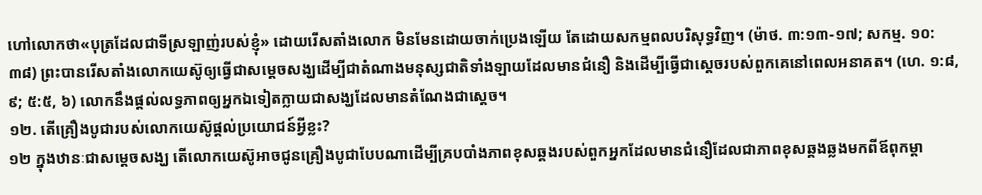ហៅលោកថា«បុត្រដែលជាទីស្រឡាញ់របស់ខ្ញុំ» ដោយរើសតាំងលោក មិនមែនដោយចាក់ប្រេងឡើយ តែដោយសកម្មពលបរិសុទ្ធវិញ។ (ម៉ាថ. ៣:១៣-១៧; សកម្ម. ១០:៣៨) ព្រះបានរើសតាំងលោកយេស៊ូឲ្យធ្វើជាសម្ដេចសង្ឃដើម្បីជាតំណាងមនុស្សជាតិទាំងឡាយដែលមានជំនឿ និងដើម្បីធ្វើជាស្តេចរបស់ពួកគេនៅពេលអនាគត។ (ហេ. ១:៨, ៩; ៥:៥, ៦) លោកនឹងផ្ដល់លទ្ធភាពឲ្យអ្នកឯទៀតក្លាយជាសង្ឃដែលមានតំណែងជាស្តេច។
១២. តើគ្រឿងបូជារបស់លោកយេស៊ូផ្ដល់ប្រយោជន៍អ្វីខ្លះ?
១២ ក្នុងឋានៈជាសម្ដេចសង្ឃ តើលោកយេស៊ូអាចជូនគ្រឿងបូជាបែបណាដើម្បីគ្របបាំងភាពខុសឆ្គងរបស់ពួកអ្នកដែលមានជំនឿដែលជាភាពខុសឆ្គងឆ្លងមកពីឪពុកម្ដា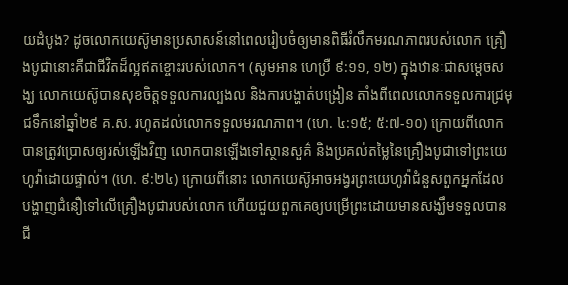យដំបូង? ដូចលោកយេស៊ូមានប្រសាសន៍នៅពេលរៀបចំឲ្យមានពិធីរំលឹកមរណភាពរបស់លោក គ្រឿងបូជានោះគឺជាជីវិតដ៏ល្អឥតខ្ចោះរបស់លោក។ (សូមអាន ហេប្រឺ ៩:១១, ១២) ក្នុងឋានៈជាសម្ដេចសង្ឃ លោកយេស៊ូបានសុខចិត្តទទួលការល្បងល និងការបង្ហាត់បង្រៀន តាំងពីពេលលោកទទួលការជ្រមុជទឹកនៅឆ្នាំ២៩ គ.ស. រហូតដល់លោកទទួលមរណភាព។ (ហេ. ៤:១៥; ៥:៧-១០) ក្រោយពីលោកបានត្រូវប្រោសឲ្យរស់ឡើងវិញ លោកបានឡើងទៅស្ថានសួគ៌ និងប្រគល់តម្លៃនៃគ្រឿងបូជាទៅព្រះយេហូវ៉ាដោយផ្ទាល់។ (ហេ. ៩:២៤) ក្រោយពីនោះ លោកយេស៊ូអាចអង្វរព្រះយេហូវ៉ាជំនួសពួកអ្នកដែលបង្ហាញជំនឿទៅលើគ្រឿងបូជារបស់លោក ហើយជួយពួកគេឲ្យបម្រើព្រះដោយមានសង្ឃឹមទទួលបានជី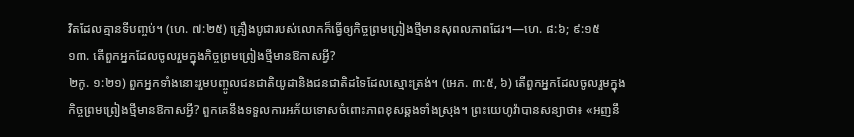វិតដែលគ្មានទីបញ្ចប់។ (ហេ. ៧:២៥) គ្រឿងបូជារបស់លោកក៏ធ្វើឲ្យកិច្ចព្រមព្រៀងថ្មីមានសុពលភាពដែរ។—ហេ. ៨:៦; ៩:១៥
១៣. តើពួកអ្នកដែលចូលរួមក្នុងកិច្ចព្រមព្រៀងថ្មីមានឱកាសអ្វី?
២កូ. ១:២១) ពួកអ្នកទាំងនោះរួមបញ្ចូលជនជាតិយូដានិងជនជាតិដទៃដែលស្មោះត្រង់។ (អេភ. ៣:៥, ៦) តើពួកអ្នកដែលចូលរួមក្នុងកិច្ចព្រមព្រៀងថ្មីមានឱកាសអ្វី? ពួកគេនឹងទទួលការអភ័យទោសចំពោះភាពខុសឆ្គងទាំងស្រុង។ ព្រះយេហូវ៉ាបានសន្យាថា៖ «អញនឹ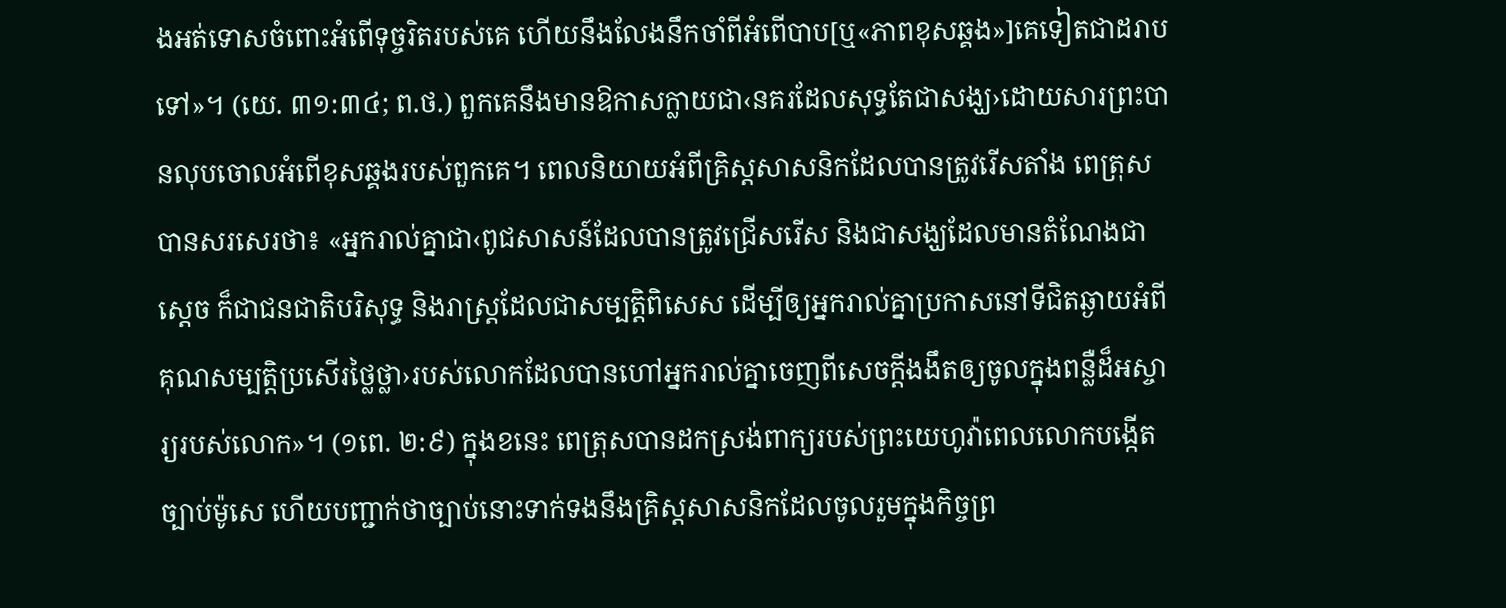ងអត់ទោសចំពោះអំពើទុច្ចរិតរបស់គេ ហើយនឹងលែងនឹកចាំពីអំពើបាប[ឬ«ភាពខុសឆ្គង»]គេទៀតជាដរាបទៅ»។ (យេ. ៣១:៣៤; ព.ថ.) ពួកគេនឹងមានឱកាសក្លាយជា‹នគរដែលសុទ្ធតែជាសង្ឃ›ដោយសារព្រះបានលុបចោលអំពើខុសឆ្គងរបស់ពួកគេ។ ពេលនិយាយអំពីគ្រិស្តសាសនិកដែលបានត្រូវរើសតាំង ពេត្រុសបានសរសេរថា៖ «អ្នករាល់គ្នាជា‹ពូជសាសន៍ដែលបានត្រូវជ្រើសរើស និងជាសង្ឃដែលមានតំណែងជាស្តេច ក៏ជាជនជាតិបរិសុទ្ធ និងរាស្ត្រដែលជាសម្បត្ដិពិសេស ដើម្បីឲ្យអ្នករាល់គ្នាប្រកាសនៅទីជិតឆ្ងាយអំពីគុណសម្បត្ដិប្រសើរថ្លៃថ្លា›របស់លោកដែលបានហៅអ្នករាល់គ្នាចេញពីសេចក្ដីងងឹតឲ្យចូលក្នុងពន្លឺដ៏អស្ចារ្យរបស់លោក»។ (១ពេ. ២:៩) ក្នុងខនេះ ពេត្រុសបានដកស្រង់ពាក្យរបស់ព្រះយេហូវ៉ាពេលលោកបង្កើតច្បាប់ម៉ូសេ ហើយបញ្ជាក់ថាច្បាប់នោះទាក់ទងនឹងគ្រិស្តសាសនិកដែលចូលរួមក្នុងកិច្ចព្រ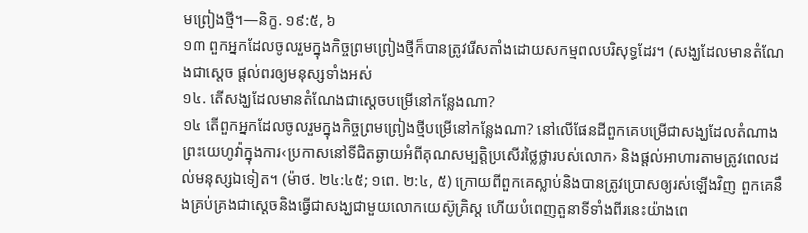មព្រៀងថ្មី។—និក្ខ. ១៩:៥, ៦
១៣ ពួកអ្នកដែលចូលរួមក្នុងកិច្ចព្រមព្រៀងថ្មីក៏បានត្រូវរើសតាំងដោយសកម្មពលបរិសុទ្ធដែរ។ (សង្ឃដែលមានតំណែងជាស្តេច ផ្ដល់ពរឲ្យមនុស្សទាំងអស់
១៤. តើសង្ឃដែលមានតំណែងជាស្តេចបម្រើនៅកន្លែងណា?
១៤ តើពួកអ្នកដែលចូលរួមក្នុងកិច្ចព្រមព្រៀងថ្មីបម្រើនៅកន្លែងណា? នៅលើផែនដីពួកគេបម្រើជាសង្ឃដែលតំណាងព្រះយេហូវ៉ាក្នុងការ‹ប្រកាសនៅទីជិតឆ្ងាយអំពីគុណសម្បត្ដិប្រសើរថ្លៃថ្លារបស់លោក› និងផ្ដល់អាហារតាមត្រូវពេលដល់មនុស្សឯទៀត។ (ម៉ាថ. ២៤:៤៥; ១ពេ. ២:៤, ៥) ក្រោយពីពួកគេស្លាប់និងបានត្រូវប្រោសឲ្យរស់ឡើងវិញ ពួកគេនឹងគ្រប់គ្រងជាស្តេចនិងធ្វើជាសង្ឃជាមួយលោកយេស៊ូគ្រិស្ត ហើយបំពេញតួនាទីទាំងពីរនេះយ៉ាងពេ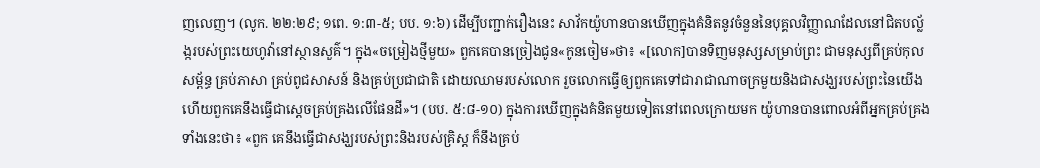ញលេញ។ (លូក. ២២:២៩; ១ពេ. ១:៣-៥; បប. ១:៦) ដើម្បីបញ្ជាក់រឿងនេះ សាវ័កយ៉ូហានបានឃើញក្នុងគំនិតនូវចំនួននៃបុគ្គលវិញ្ញាណដែលនៅជិតបល្ល័ង្ករបស់ព្រះយេហូវ៉ានៅស្ថានសួគ៌។ ក្នុង«ចម្រៀងថ្មីមួយ» ពួកគេបានច្រៀងជូន«កូនចៀម»ថា៖ «[លោក]បានទិញមនុស្សសម្រាប់ព្រះ ជាមនុស្សពីគ្រប់កុលសម្ព័ន្ធ គ្រប់ភាសា គ្រប់ពូជសាសន៍ និងគ្រប់ប្រជាជាតិ ដោយឈាមរបស់លោក រួចលោកធ្វើឲ្យពួកគេទៅជារាជាណាចក្រមួយនិងជាសង្ឃរបស់ព្រះនៃយើង ហើយពួកគេនឹងធ្វើជាស្តេចគ្រប់គ្រងលើផែនដី»។ (បប. ៥:៨-១០) ក្នុងការឃើញក្នុងគំនិតមួយទៀតនៅពេលក្រោយមក យ៉ូហានបានពោលអំពីអ្នកគ្រប់គ្រងទាំងនេះថា៖ «ពួក គេនឹងធ្វើជាសង្ឃរបស់ព្រះនិងរបស់គ្រិស្ត ក៏នឹងគ្រប់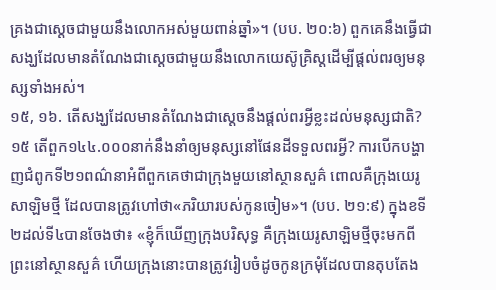គ្រងជាស្តេចជាមួយនឹងលោកអស់មួយពាន់ឆ្នាំ»។ (បប. ២០:៦) ពួកគេនឹងធ្វើជាសង្ឃដែលមានតំណែងជាស្តេចជាមួយនឹងលោកយេស៊ូគ្រិស្តដើម្បីផ្ដល់ពរឲ្យមនុស្សទាំងអស់។
១៥, ១៦. តើសង្ឃដែលមានតំណែងជាស្តេចនឹងផ្ដល់ពរអ្វីខ្លះដល់មនុស្សជាតិ?
១៥ តើពួក១៤៤.០០០នាក់នឹងនាំឲ្យមនុស្សនៅផែនដីទទួលពរអ្វី? ការបើកបង្ហាញជំពូកទី២១ពណ៌នាអំពីពួកគេថាជាក្រុងមួយនៅស្ថានសួគ៌ ពោលគឺក្រុងយេរូសាឡិមថ្មី ដែលបានត្រូវហៅថា«ភរិយារបស់កូនចៀម»។ (បប. ២១:៩) ក្នុងខទី២ដល់ទី៤បានចែងថា៖ «ខ្ញុំក៏ឃើញក្រុងបរិសុទ្ធ គឺក្រុងយេរូសាឡិមថ្មីចុះមកពីព្រះនៅស្ថានសួគ៌ ហើយក្រុងនោះបានត្រូវរៀបចំដូចកូនក្រមុំដែលបានតុបតែង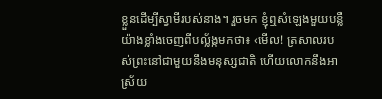ខ្លួនដើម្បីស្វាមីរបស់នាង។ រួចមក ខ្ញុំឮសំឡេងមួយបន្លឺយ៉ាងខ្លាំងចេញពីបល្ល័ង្កមកថា៖ ‹មើល! ត្រសាលរបស់ព្រះនៅជាមួយនឹងមនុស្សជាតិ ហើយលោកនឹងអាស្រ័យ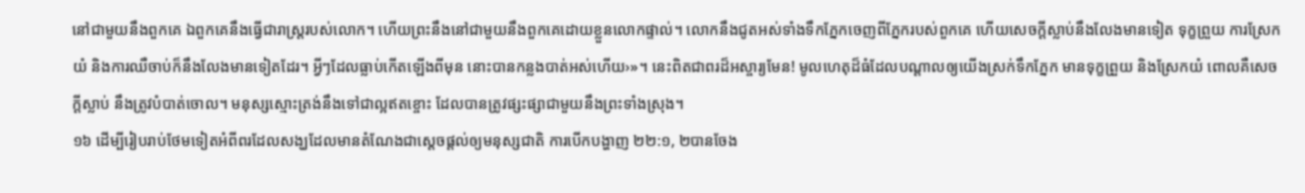នៅជាមួយនឹងពួកគេ ឯពួកគេនឹងធ្វើជារាស្ត្ររបស់លោក។ ហើយព្រះនឹងនៅជាមួយនឹងពួកគេដោយខ្លួនលោកផ្ទាល់។ លោកនឹងជូតអស់ទាំងទឹកភ្នែកចេញពីភ្នែករបស់ពួកគេ ហើយសេចក្ដីស្លាប់នឹងលែងមានទៀត ទុក្ខព្រួយ ការស្រែកយំ និងការឈឺចាប់ក៏នឹងលែងមានទៀតដែរ។ អ្វីៗដែលធ្លាប់កើតឡើងពីមុន នោះបានកន្លងបាត់អស់ហើយ›»។ នេះពិតជាពរដ៏អស្ចារ្យមែន! មូលហេតុដ៏ធំដែលបណ្ដាលឲ្យយើងស្រក់ទឹកភ្នែក មានទុក្ខព្រួយ និងស្រែកយំ ពោលគឺសេចក្ដីស្លាប់ នឹងត្រូវបំបាត់ចោល។ មនុស្សស្មោះត្រង់នឹងទៅជាល្អឥតខ្ចោះ ដែលបានត្រូវផ្សះផ្សាជាមួយនឹងព្រះទាំងស្រុង។
១៦ ដើម្បីរៀបរាប់ថែមទៀតអំពីពរដែលសង្ឃដែលមានតំណែងជាស្តេចផ្ដល់ឲ្យមនុស្សជាតិ ការបើកបង្ហាញ ២២:១, ២បានចែង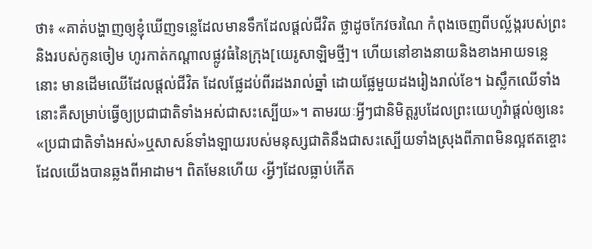ថា៖ «គាត់បង្ហាញឲ្យខ្ញុំឃើញទន្លេដែលមានទឹកដែលផ្ដល់ជីវិត ថ្លាដូចកែវចរណៃ កំពុងចេញពីបល្ល័ង្ករបស់ព្រះនិងរបស់កូនចៀម ហូរកាត់កណ្ដាលផ្លូវធំនៃក្រុង[យេរូសាឡិមថ្មី]។ ហើយនៅខាងនាយនិងខាងអាយទន្លេនោះ មានដើមឈើដែលផ្ដល់ជីវិត ដែលផ្លែដប់ពីរដងរាល់ឆ្នាំ ដោយផ្លែមួយដងរៀងរាល់ខែ។ ឯស្លឹកឈើទាំងនោះគឺសម្រាប់ធ្វើឲ្យប្រជាជាតិទាំងអស់ជាសះស្បើយ»។ តាមរយៈអ្វីៗជានិមិត្តរូបដែលព្រះយេហូវ៉ាផ្ដល់ឲ្យនេះ «ប្រជាជាតិទាំងអស់»ឬសាសន៍ទាំងឡាយរបស់មនុស្សជាតិនឹងជាសះស្បើយទាំងស្រុងពីភាពមិនល្អឥតខ្ចោះដែលយើងបានឆ្លងពីអាដាម។ ពិតមែនហើយ ‹អ្វីៗដែលធ្លាប់កើត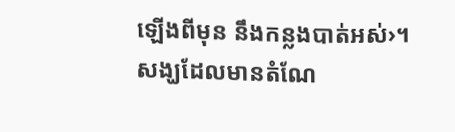ឡើងពីមុន នឹងកន្លងបាត់អស់›។
សង្ឃដែលមានតំណែ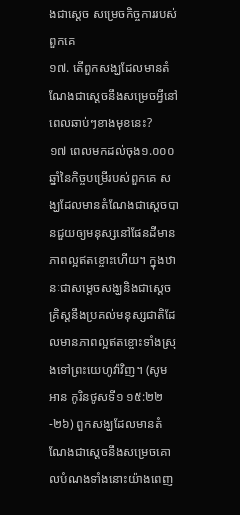ងជាស្តេច សម្រេចកិច្ចការរបស់ពួកគេ
១៧. តើពួកសង្ឃដែលមានតំណែងជាស្តេចនឹងសម្រេចអ្វីនៅពេលឆាប់ៗខាងមុខនេះ?
១៧ ពេលមកដល់ចុង១.០០០ឆ្នាំនៃកិច្ចបម្រើរបស់ពួកគេ សង្ឃដែលមានតំណែងជាស្តេចបានជួយឲ្យមនុស្សនៅផែនដីមានភាពល្អឥតខ្ចោះហើយ។ ក្នុងឋានៈជាសម្ដេចសង្ឃនិងជាស្តេច គ្រិស្តនឹងប្រគល់មនុស្សជាតិដែលមានភាពល្អឥតខ្ចោះទាំងស្រុងទៅព្រះយេហូវ៉ាវិញ។ (សូមអាន កូរិនថូសទី១ ១៥:២២-២៦) ពួកសង្ឃដែលមានតំណែងជាស្តេចនឹងសម្រេចគោលបំណងទាំងនោះយ៉ាងពេញ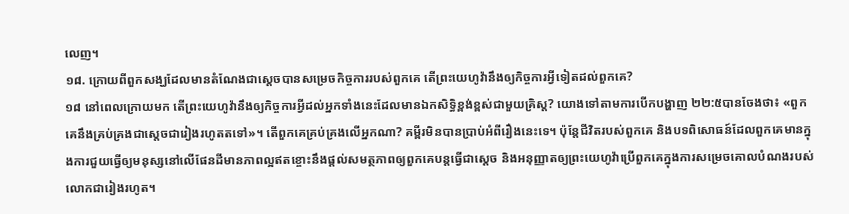លេញ។
១៨. ក្រោយពីពួកសង្ឃដែលមានតំណែងជាស្តេចបានសម្រេចកិច្ចការរបស់ពួកគេ តើព្រះយេហូវ៉ានឹងឲ្យកិច្ចការអ្វីទៀតដល់ពួកគេ?
១៨ នៅពេលក្រោយមក តើព្រះយេហូវ៉ានឹងឲ្យកិច្ចការអ្វីដល់អ្នកទាំងនេះដែលមានឯកសិទ្ធិខ្ពង់ខ្ពស់ជាមួយគ្រិស្ត? យោងទៅតាមការបើកបង្ហាញ ២២:៥បានចែងថា៖ «ពួកគេនឹងគ្រប់គ្រងជាស្តេចជារៀងរហូតតទៅ»។ តើពួកគេគ្រប់គ្រងលើអ្នកណា? គម្ពីរមិនបានប្រាប់អំពីរឿងនេះទេ។ ប៉ុន្តែជីវិតរបស់ពួកគេ និងបទពិសោធន៍ដែលពួកគេមានក្នុងការជួយធ្វើឲ្យមនុស្សនៅលើផែនដីមានភាពល្អឥតខ្ចោះនឹងផ្ដល់សមត្ថភាពឲ្យពួកគេបន្តធ្វើជាស្តេច និងអនុញ្ញាតឲ្យព្រះយេហូវ៉ាប្រើពួកគេក្នុងការសម្រេចគោលបំណងរបស់លោកជារៀងរហូត។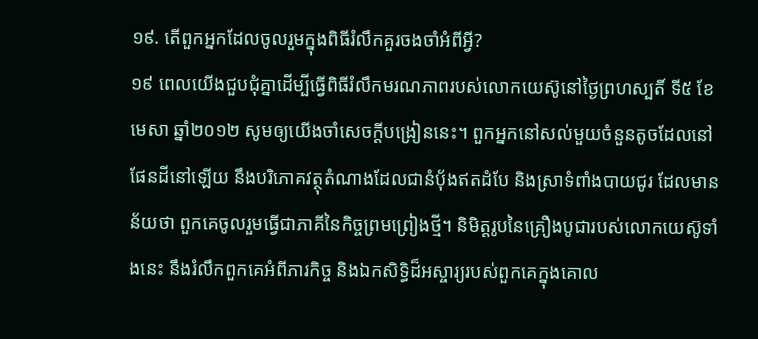១៩. តើពួកអ្នកដែលចូលរួមក្នុងពិធីរំលឹកគួរចងចាំអំពីអ្វី?
១៩ ពេលយើងជួបជុំគ្នាដើម្បីធ្វើពិធីរំលឹកមរណភាពរបស់លោកយេស៊ូនៅថ្ងៃព្រហស្បតិ៍ ទី៥ ខែមេសា ឆ្នាំ២០១២ សូមឲ្យយើងចាំសេចក្ដីបង្រៀននេះ។ ពួកអ្នកនៅសល់មួយចំនួនតូចដែលនៅផែនដីនៅឡើយ នឹងបរិភោគវត្ថុតំណាងដែលជានំប៉័ងឥតដំបែ និងស្រាទំពាំងបាយជូរ ដែលមានន័យថា ពួកគេចូលរួមធ្វើជាភាគីនៃកិច្ចព្រមព្រៀងថ្មី។ និមិត្តរូបនៃគ្រឿងបូជារបស់លោកយេស៊ូទាំងនេះ នឹងរំលឹកពួកគេអំពីភារកិច្ច និងឯកសិទ្ធិដ៏អស្ចារ្យរបស់ពួកគេក្នុងគោល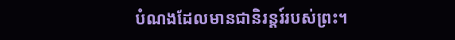បំណងដែលមានជានិរន្តរ៍របស់ព្រះ។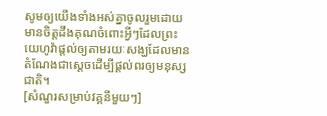សូមឲ្យយើងទាំងអស់គ្នាចូលរួមដោយមានចិត្តដឹងគុណចំពោះអ្វីៗដែលព្រះយេហូវ៉ាផ្ដល់ឲ្យតាមរយៈសង្ឃដែលមានតំណែងជាស្តេចដើម្បីផ្ដល់ពរឲ្យមនុស្សជាតិ។
[សំណួរសម្រាប់វគ្គនីមួយៗ]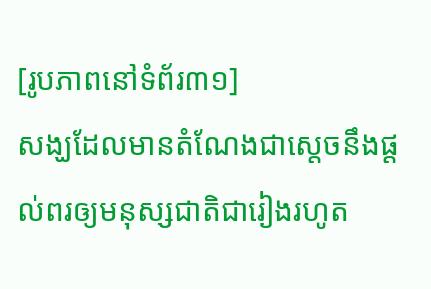[រូបភាពនៅទំព័រ៣១]
សង្ឃដែលមានតំណែងជាស្តេចនឹងផ្ដល់ពរឲ្យមនុស្សជាតិជារៀងរហូត